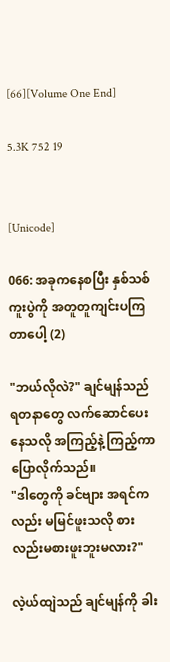[66][Volume One End]

5.3K 752 19


[Unicode]

066: အခုကနေစပြီး နှစ်သစ်ကူးပွဲကို အတူတူကျင်းပကြတာပေါ့ (2)

"ဘယ်လိုလဲ?" ချင်မျန်သည် ရတနာတွေ လက်ဆောင်ပေးနေသလို အကြည့်နဲ့ ကြည့်ကာ ပြောလိုက်သည်။
"ဒါတွေကို ခင်ဗျား အရင်ကလည်း မမြင်ဖူးသလို စားလည်းမစားဖူးဘူးမလား?"

လဲ့ယ်ထျဲသည် ချင်မျန်ကို ခါး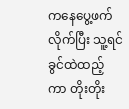ကနေပွေ့ဖက်လိုက်ပြီး သူ့ရင်ခွင်ထဲထည့်ကာ တိုးတိုး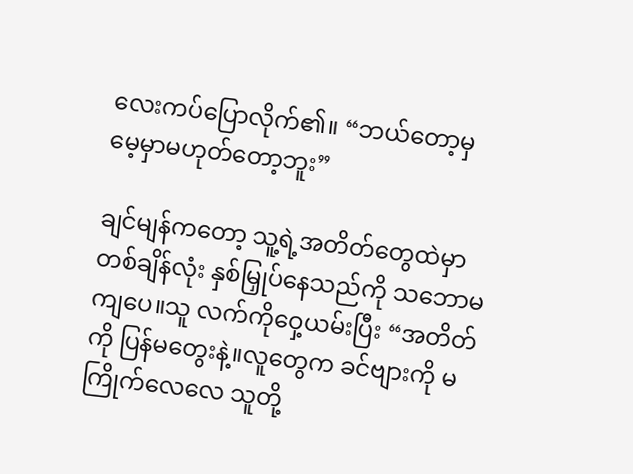လေးကပ်ပြောလိုက်၏။ “ဘယ်တော့မှ မေ့မှာမဟုတ်တော့ဘူး”

ချင်မျန်ကတော့ သူ့ရဲ့အတိတ်တွေထဲမှာ တစ်ချိန်လုံး နှစ်မြှုပ်နေသည်ကို သဘောမကျပေ။သူ လက်ကိုဝှေ့ယမ်းပြီး “အတိတ်ကို ပြန်မတွေးနဲ့။လူတွေက ခင်ဗျားကို မကြိုက်လေလေ သူတို့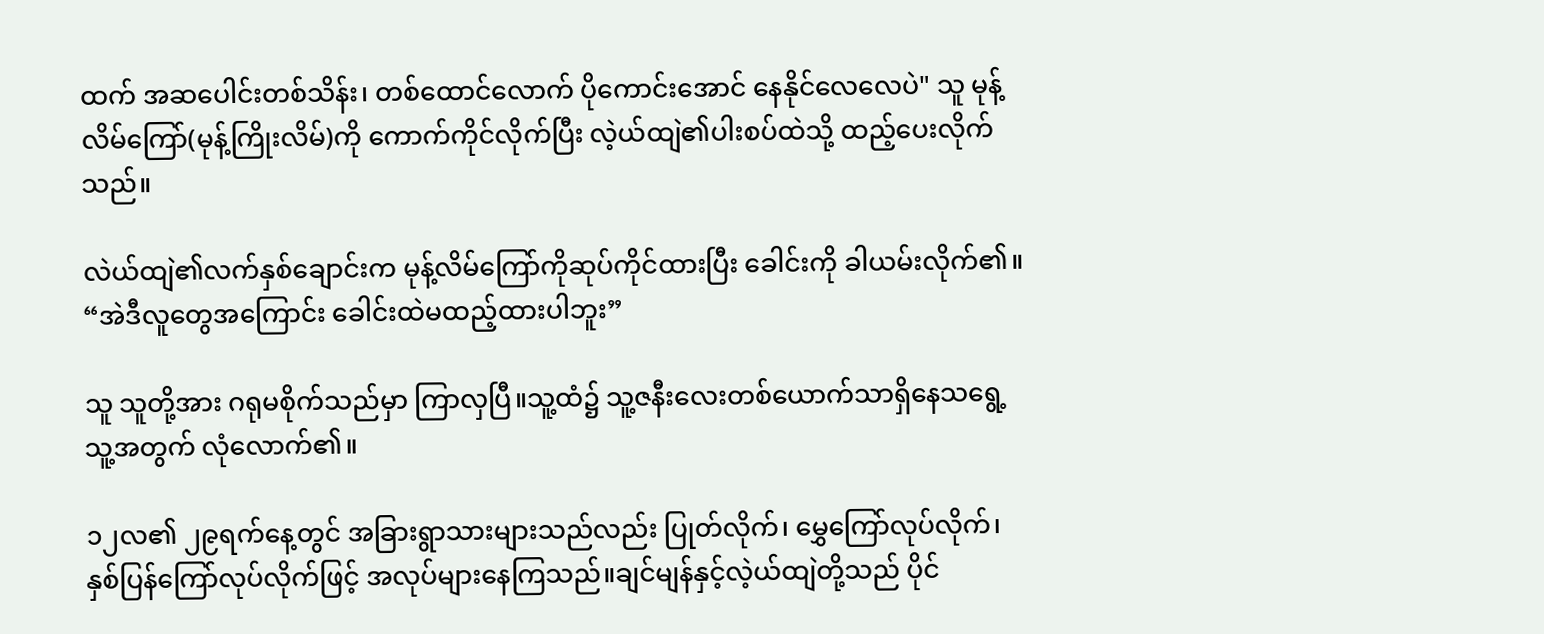ထက် အဆပေါင်းတစ်သိန်း၊ တစ်ထောင်လောက် ပိုကောင်းအောင် နေနိုင်လေလေပဲ" သူ မုန့်လိမ်ကြော်(မုန့်ကြိုးလိမ်)ကို ကောက်ကိုင်လိုက်ပြီး လဲ့ယ်ထျဲ၏ပါးစပ်ထဲသို့ ထည့်ပေးလိုက်သည်။

လဲယ်ထျဲ၏လက်နှစ်ချောင်းက မုန့်လိမ်ကြော်ကိုဆုပ်ကိုင်ထားပြီး ခေါင်းကို ခါယမ်းလိုက်၏။ “အဲဒီလူတွေအကြောင်း ခေါင်းထဲမထည့်ထားပါဘူး”

သူ သူတို့အား ဂရုမစိုက်သည်မှာ ကြာလှပြီ။သူ့ထံ၌ သူ့ဇနီးလေးတစ်ယောက်သာရှိနေသရွေ့ သူ့အတွက် လုံလောက်၏။

၁၂လ၏ ၂၉ရက်နေ့တွင် အခြားရွာသားများသည်လည်း ပြုတ်လိုက်၊ မွှေကြော်လုပ်လိုက်၊ နှစ်ပြန်ကြော်လုပ်လိုက်ဖြင့် အလုပ်များနေကြသည်။ချင်မျန်နှင့်လဲ့ယ်ထျဲတို့သည် ပိုင်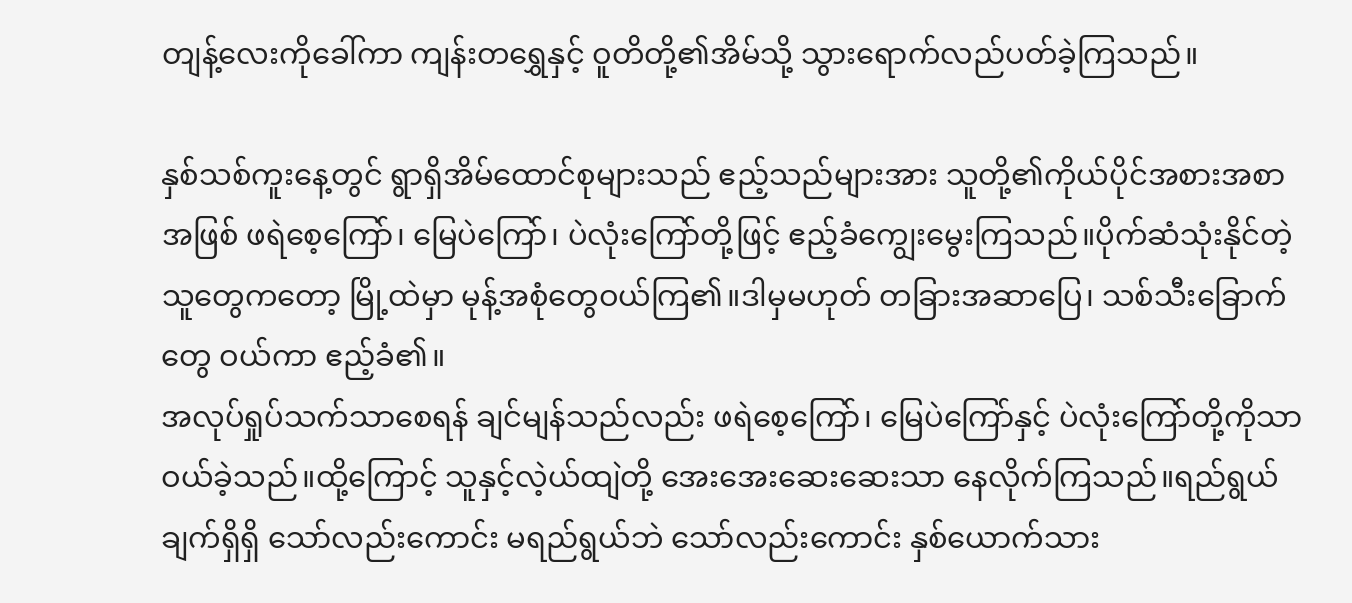တျန့်လေးကိုခေါ်ကာ ကျန်းတရွှေနှင့် ဝူတိတို့၏အိမ်သို့ သွားရောက်လည်ပတ်ခဲ့ကြသည်။

နှစ်သစ်ကူးနေ့တွင် ရွာရှိအိမ်ထောင်စုများသည် ဧည့်သည်များအား သူတို့၏ကိုယ်ပိုင်အစားအစာအဖြစ် ဖရဲစေ့ကြော်၊ မြေပဲကြော်၊ ပဲလုံးကြော်တို့ဖြင့် ဧည့်ခံကျွေးမွေးကြသည်။ပိုက်ဆံသုံးနိုင်တဲ့သူတွေကတော့ မြို့ထဲမှာ မုန့်အစုံတွေဝယ်ကြ၏။ဒါမှမဟုတ် တခြားအဆာပြေ၊ သစ်သီးခြောက်တွေ ဝယ်ကာ ဧည့်ခံ၏။
အလုပ်ရှုပ်သက်သာစေရန် ချင်မျန်သည်လည်း ဖရဲစေ့ကြော်၊ မြေပဲကြော်နှင့် ပဲလုံးကြော်တို့ကိုသာ ဝယ်ခဲ့သည်။ထို့ကြောင့် သူနှင့်လဲ့ယ်ထျဲတို့ အေးအေးဆေးဆေးသာ နေလိုက်ကြသည်။ရည်ရွယ်ချက်ရှိရှိ သော်လည်းကောင်း မရည်ရွယ်ဘဲ သော်လည်းကောင်း နှစ်ယောက်သား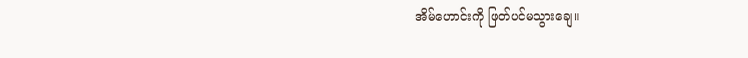အိမ်ဟောင်းကို ဖြတ်ပင်မသွားချေ။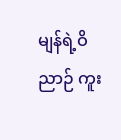မျန်ရဲ့ဝိညာဉ် ကူး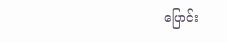ပြောင်း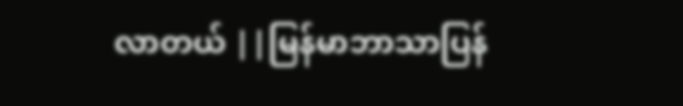လာတယ် ||မြန်မာဘာသာပြန်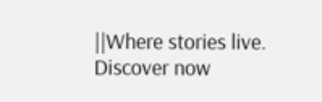||Where stories live. Discover now